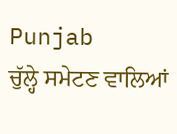Punjab
ਚੁੱਲ੍ਹੇ ਸਮੇਟਣ ਵਾਲਿਆਂ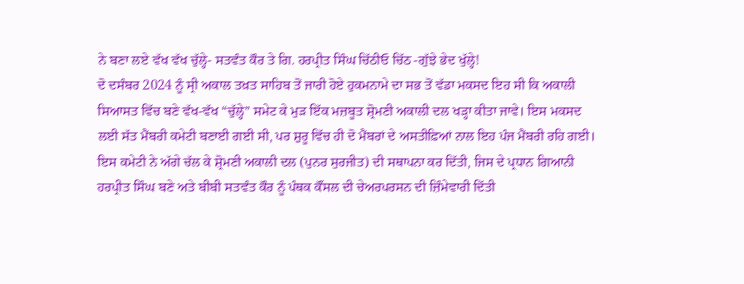ਨੇ ਬਣਾ ਲਏ ਵੱਖ ਵੱਖ ਚੁੱਲ੍ਹੇ- ਸਤਵੰਤ ਕੌਰ ਤੇ ਗਿ. ਹਰਪ੍ਰੀਤ ਸਿੰਘ ਚਿੱਠੀਓ ਚਿੱਠ -ਗੁੱਝੇ ਭੇਦ ਖੁੱਲ੍ਹੇ!
ਦੋ ਦਸੰਬਰ 2024 ਨੂੰ ਸ੍ਰੀ ਅਕਾਲ ਤਖ਼ਤ ਸਾਹਿਬ ਤੋਂ ਜਾਰੀ ਹੋਏ ਹੁਕਮਨਾਮੇ ਦਾ ਸਭ ਤੋਂ ਵੱਡਾ ਮਕਸਦ ਇਹ ਸੀ ਕਿ ਅਕਾਲੀ ਸਿਆਸਤ ਵਿੱਚ ਬਣੇ ਵੱਖ-ਵੱਖ “ਚੁੱਲ੍ਹੇ” ਸਮੇਟ ਕੇ ਮੁੜ ਇੱਕ ਮਜ਼ਬੂਤ ਸ਼੍ਰੋਮਣੀ ਅਕਾਲੀ ਦਲ ਖੜ੍ਹਾ ਕੀਤਾ ਜਾਵੇ। ਇਸ ਮਕਸਦ ਲਈ ਸੱਤ ਮੈਂਬਰੀ ਕਮੇਟੀ ਬਣਾਈ ਗਈ ਸੀ, ਪਰ ਸ਼ੁਰੂ ਵਿੱਚ ਹੀ ਦੋ ਮੈਂਬਰਾਂ ਦੇ ਅਸਤੀਫ਼ਿਆਂ ਨਾਲ ਇਹ ਪੰਜ ਮੈਂਬਰੀ ਰਹਿ ਗਈ। ਇਸ ਕਮੇਟੀ ਨੇ ਅੱਗੇ ਚੱਲ ਕੇ ਸ਼੍ਰੋਮਣੀ ਅਕਾਲੀ ਦਲ (ਪੁਨਰ ਸੁਰਜੀਤ) ਦੀ ਸਥਾਪਨਾ ਕਰ ਦਿੱਤੀ, ਜਿਸ ਦੇ ਪ੍ਰਧਾਨ ਗਿਆਨੀ ਹਰਪ੍ਰੀਤ ਸਿੰਘ ਬਣੇ ਅਤੇ ਬੀਬੀ ਸਤਵੰਤ ਕੌਰ ਨੂੰ ਪੰਥਕ ਕੌਂਸਲ ਦੀ ਚੇਅਰਪਰਸਨ ਦੀ ਜ਼ਿੰਮੇਵਾਰੀ ਦਿੱਤੀ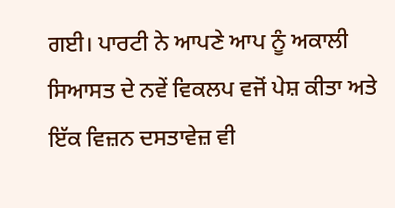ਗਈ। ਪਾਰਟੀ ਨੇ ਆਪਣੇ ਆਪ ਨੂੰ ਅਕਾਲੀ ਸਿਆਸਤ ਦੇ ਨਵੇਂ ਵਿਕਲਪ ਵਜੋਂ ਪੇਸ਼ ਕੀਤਾ ਅਤੇ ਇੱਕ ਵਿਜ਼ਨ ਦਸਤਾਵੇਜ਼ ਵੀ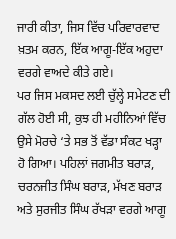ਜਾਰੀ ਕੀਤਾ, ਜਿਸ ਵਿੱਚ ਪਰਿਵਾਰਵਾਦ ਖ਼ਤਮ ਕਰਨ, ਇੱਕ ਆਗੂ-ਇੱਕ ਅਹੁਦਾ ਵਰਗੇ ਵਾਅਦੇ ਕੀਤੇ ਗਏ।
ਪਰ ਜਿਸ ਮਕਸਦ ਲਈ ਚੁੱਲ੍ਹੇ ਸਮੇਟਣ ਦੀ ਗੱਲ ਹੋਈ ਸੀ, ਕੁਝ ਹੀ ਮਹੀਨਿਆਂ ਵਿੱਚ ਉਸੇ ਮੋਰਚੇ ‘ਤੇ ਸਭ ਤੋਂ ਵੱਡਾ ਸੰਕਟ ਖੜ੍ਹਾ ਹੋ ਗਿਆ। ਪਹਿਲਾਂ ਜਗਮੀਤ ਬਰਾੜ, ਚਰਨਜੀਤ ਸਿੰਘ ਬਰਾੜ, ਮੱਖਣ ਬਰਾੜ ਅਤੇ ਸੁਰਜੀਤ ਸਿੰਘ ਰੱਖੜਾ ਵਰਗੇ ਆਗੂ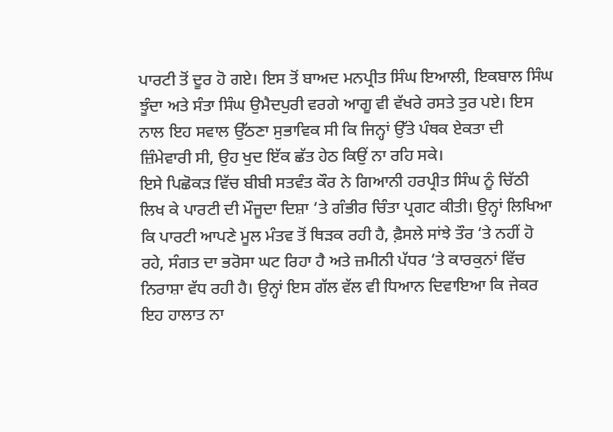ਪਾਰਟੀ ਤੋਂ ਦੂਰ ਹੋ ਗਏ। ਇਸ ਤੋਂ ਬਾਅਦ ਮਨਪ੍ਰੀਤ ਸਿੰਘ ਇਆਲੀ, ਇਕਬਾਲ ਸਿੰਘ ਝੂੰਦਾ ਅਤੇ ਸੰਤਾ ਸਿੰਘ ਉਮੈਦਪੁਰੀ ਵਰਗੇ ਆਗੂ ਵੀ ਵੱਖਰੇ ਰਸਤੇ ਤੁਰ ਪਏ। ਇਸ ਨਾਲ ਇਹ ਸਵਾਲ ਉੱਠਣਾ ਸੁਭਾਵਿਕ ਸੀ ਕਿ ਜਿਨ੍ਹਾਂ ਉੱਤੇ ਪੰਥਕ ਏਕਤਾ ਦੀ ਜ਼ਿੰਮੇਵਾਰੀ ਸੀ, ਉਹ ਖੁਦ ਇੱਕ ਛੱਤ ਹੇਠ ਕਿਉਂ ਨਾ ਰਹਿ ਸਕੇ।
ਇਸੇ ਪਿਛੋਕੜ ਵਿੱਚ ਬੀਬੀ ਸਤਵੰਤ ਕੌਰ ਨੇ ਗਿਆਨੀ ਹਰਪ੍ਰੀਤ ਸਿੰਘ ਨੂੰ ਚਿੱਠੀ ਲਿਖ ਕੇ ਪਾਰਟੀ ਦੀ ਮੌਜੂਦਾ ਦਿਸ਼ਾ ‘ਤੇ ਗੰਭੀਰ ਚਿੰਤਾ ਪ੍ਰਗਟ ਕੀਤੀ। ਉਨ੍ਹਾਂ ਲਿਖਿਆ ਕਿ ਪਾਰਟੀ ਆਪਣੇ ਮੂਲ ਮੰਤਵ ਤੋਂ ਥਿੜਕ ਰਹੀ ਹੈ, ਫ਼ੈਸਲੇ ਸਾਂਝੇ ਤੌਰ ‘ਤੇ ਨਹੀਂ ਹੋ ਰਹੇ, ਸੰਗਤ ਦਾ ਭਰੋਸਾ ਘਟ ਰਿਹਾ ਹੈ ਅਤੇ ਜ਼ਮੀਨੀ ਪੱਧਰ ‘ਤੇ ਕਾਰਕੁਨਾਂ ਵਿੱਚ ਨਿਰਾਸ਼ਾ ਵੱਧ ਰਹੀ ਹੈ। ਉਨ੍ਹਾਂ ਇਸ ਗੱਲ ਵੱਲ ਵੀ ਧਿਆਨ ਦਿਵਾਇਆ ਕਿ ਜੇਕਰ ਇਹ ਹਾਲਾਤ ਨਾ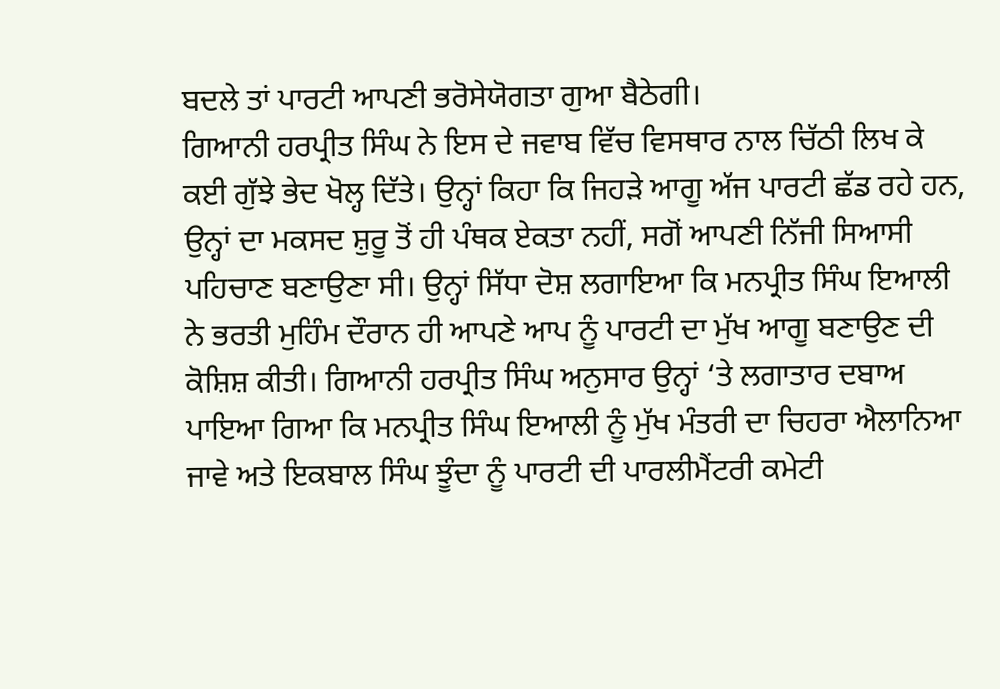ਬਦਲੇ ਤਾਂ ਪਾਰਟੀ ਆਪਣੀ ਭਰੋਸੇਯੋਗਤਾ ਗੁਆ ਬੈਠੇਗੀ।
ਗਿਆਨੀ ਹਰਪ੍ਰੀਤ ਸਿੰਘ ਨੇ ਇਸ ਦੇ ਜਵਾਬ ਵਿੱਚ ਵਿਸਥਾਰ ਨਾਲ ਚਿੱਠੀ ਲਿਖ ਕੇ ਕਈ ਗੁੱਝੇ ਭੇਦ ਖੋਲ੍ਹ ਦਿੱਤੇ। ਉਨ੍ਹਾਂ ਕਿਹਾ ਕਿ ਜਿਹੜੇ ਆਗੂ ਅੱਜ ਪਾਰਟੀ ਛੱਡ ਰਹੇ ਹਨ, ਉਨ੍ਹਾਂ ਦਾ ਮਕਸਦ ਸ਼ੁਰੂ ਤੋਂ ਹੀ ਪੰਥਕ ਏਕਤਾ ਨਹੀਂ, ਸਗੋਂ ਆਪਣੀ ਨਿੱਜੀ ਸਿਆਸੀ ਪਹਿਚਾਣ ਬਣਾਉਣਾ ਸੀ। ਉਨ੍ਹਾਂ ਸਿੱਧਾ ਦੋਸ਼ ਲਗਾਇਆ ਕਿ ਮਨਪ੍ਰੀਤ ਸਿੰਘ ਇਆਲੀ ਨੇ ਭਰਤੀ ਮੁਹਿੰਮ ਦੌਰਾਨ ਹੀ ਆਪਣੇ ਆਪ ਨੂੰ ਪਾਰਟੀ ਦਾ ਮੁੱਖ ਆਗੂ ਬਣਾਉਣ ਦੀ ਕੋਸ਼ਿਸ਼ ਕੀਤੀ। ਗਿਆਨੀ ਹਰਪ੍ਰੀਤ ਸਿੰਘ ਅਨੁਸਾਰ ਉਨ੍ਹਾਂ ‘ਤੇ ਲਗਾਤਾਰ ਦਬਾਅ ਪਾਇਆ ਗਿਆ ਕਿ ਮਨਪ੍ਰੀਤ ਸਿੰਘ ਇਆਲੀ ਨੂੰ ਮੁੱਖ ਮੰਤਰੀ ਦਾ ਚਿਹਰਾ ਐਲਾਨਿਆ ਜਾਵੇ ਅਤੇ ਇਕਬਾਲ ਸਿੰਘ ਝੂੰਦਾ ਨੂੰ ਪਾਰਟੀ ਦੀ ਪਾਰਲੀਮੈਂਟਰੀ ਕਮੇਟੀ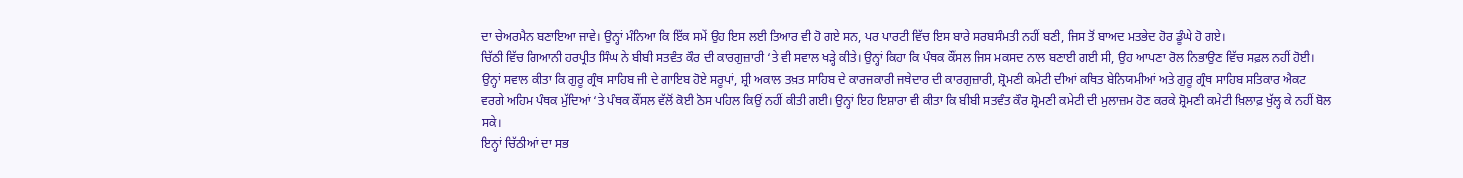ਦਾ ਚੇਅਰਮੈਨ ਬਣਾਇਆ ਜਾਵੇ। ਉਨ੍ਹਾਂ ਮੰਨਿਆ ਕਿ ਇੱਕ ਸਮੇਂ ਉਹ ਇਸ ਲਈ ਤਿਆਰ ਵੀ ਹੋ ਗਏ ਸਨ, ਪਰ ਪਾਰਟੀ ਵਿੱਚ ਇਸ ਬਾਰੇ ਸਰਬਸੰਮਤੀ ਨਹੀਂ ਬਣੀ, ਜਿਸ ਤੋਂ ਬਾਅਦ ਮਤਭੇਦ ਹੋਰ ਡੂੰਘੇ ਹੋ ਗਏ।
ਚਿੱਠੀ ਵਿੱਚ ਗਿਆਨੀ ਹਰਪ੍ਰੀਤ ਸਿੰਘ ਨੇ ਬੀਬੀ ਸਤਵੰਤ ਕੌਰ ਦੀ ਕਾਰਗੁਜ਼ਾਰੀ ‘ਤੇ ਵੀ ਸਵਾਲ ਖੜ੍ਹੇ ਕੀਤੇ। ਉਨ੍ਹਾਂ ਕਿਹਾ ਕਿ ਪੰਥਕ ਕੌਂਸਲ ਜਿਸ ਮਕਸਦ ਨਾਲ ਬਣਾਈ ਗਈ ਸੀ, ਉਹ ਆਪਣਾ ਰੋਲ ਨਿਭਾਉਣ ਵਿੱਚ ਸਫ਼ਲ ਨਹੀਂ ਹੋਈ। ਉਨ੍ਹਾਂ ਸਵਾਲ ਕੀਤਾ ਕਿ ਗੁਰੂ ਗ੍ਰੰਥ ਸਾਹਿਬ ਜੀ ਦੇ ਗਾਇਬ ਹੋਏ ਸਰੂਪਾਂ, ਸ਼੍ਰੀ ਅਕਾਲ ਤਖ਼ਤ ਸਾਹਿਬ ਦੇ ਕਾਰਜਕਾਰੀ ਜਥੇਦਾਰ ਦੀ ਕਾਰਗੁਜ਼ਾਰੀ, ਸ਼੍ਰੋਮਣੀ ਕਮੇਟੀ ਦੀਆਂ ਕਥਿਤ ਬੇਨਿਯਮੀਆਂ ਅਤੇ ਗੁਰੂ ਗ੍ਰੰਥ ਸਾਹਿਬ ਸਤਿਕਾਰ ਐਕਟ ਵਰਗੇ ਅਹਿਮ ਪੰਥਕ ਮੁੱਦਿਆਂ ‘ਤੇ ਪੰਥਕ ਕੌਂਸਲ ਵੱਲੋਂ ਕੋਈ ਠੋਸ ਪਹਿਲ ਕਿਉਂ ਨਹੀਂ ਕੀਤੀ ਗਈ। ਉਨ੍ਹਾਂ ਇਹ ਇਸ਼ਾਰਾ ਵੀ ਕੀਤਾ ਕਿ ਬੀਬੀ ਸਤਵੰਤ ਕੌਰ ਸ਼੍ਰੋਮਣੀ ਕਮੇਟੀ ਦੀ ਮੁਲਾਜ਼ਮ ਹੋਣ ਕਰਕੇ ਸ਼੍ਰੋਮਣੀ ਕਮੇਟੀ ਖ਼ਿਲਾਫ਼ ਖੁੱਲ੍ਹ ਕੇ ਨਹੀਂ ਬੋਲ ਸਕੇ।
ਇਨ੍ਹਾਂ ਚਿੱਠੀਆਂ ਦਾ ਸਭ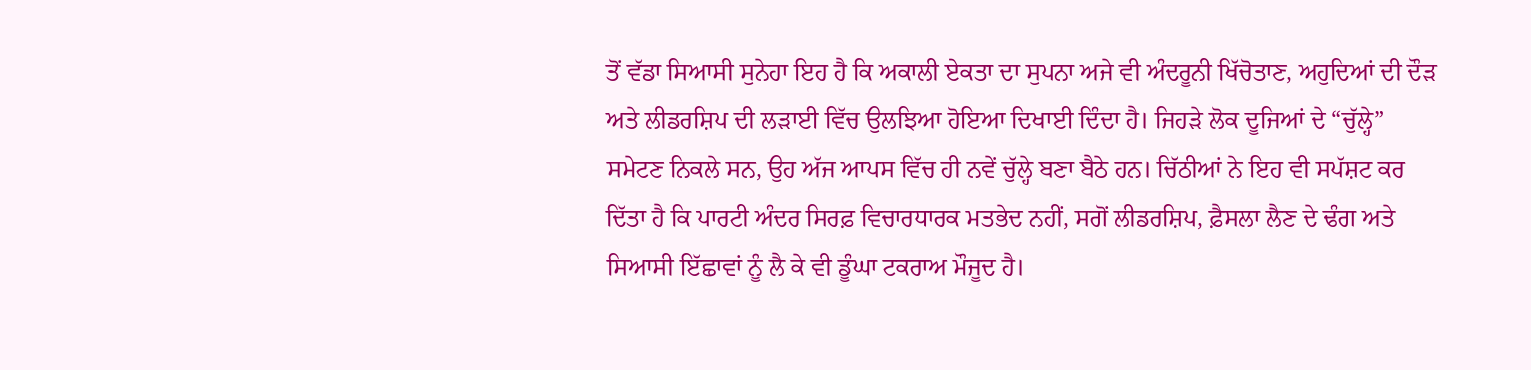ਤੋਂ ਵੱਡਾ ਸਿਆਸੀ ਸੁਨੇਹਾ ਇਹ ਹੈ ਕਿ ਅਕਾਲੀ ਏਕਤਾ ਦਾ ਸੁਪਨਾ ਅਜੇ ਵੀ ਅੰਦਰੂਨੀ ਖਿੱਚੋਤਾਣ, ਅਹੁਦਿਆਂ ਦੀ ਦੌੜ ਅਤੇ ਲੀਡਰਸ਼ਿਪ ਦੀ ਲੜਾਈ ਵਿੱਚ ਉਲਝਿਆ ਹੋਇਆ ਦਿਖਾਈ ਦਿੰਦਾ ਹੈ। ਜਿਹੜੇ ਲੋਕ ਦੂਜਿਆਂ ਦੇ “ਚੁੱਲ੍ਹੇ” ਸਮੇਟਣ ਨਿਕਲੇ ਸਨ, ਉਹ ਅੱਜ ਆਪਸ ਵਿੱਚ ਹੀ ਨਵੇਂ ਚੁੱਲ੍ਹੇ ਬਣਾ ਬੈਠੇ ਹਨ। ਚਿੱਠੀਆਂ ਨੇ ਇਹ ਵੀ ਸਪੱਸ਼ਟ ਕਰ ਦਿੱਤਾ ਹੈ ਕਿ ਪਾਰਟੀ ਅੰਦਰ ਸਿਰਫ਼ ਵਿਚਾਰਧਾਰਕ ਮਤਭੇਦ ਨਹੀਂ, ਸਗੋਂ ਲੀਡਰਸ਼ਿਪ, ਫ਼ੈਸਲਾ ਲੈਣ ਦੇ ਢੰਗ ਅਤੇ ਸਿਆਸੀ ਇੱਛਾਵਾਂ ਨੂੰ ਲੈ ਕੇ ਵੀ ਡੂੰਘਾ ਟਕਰਾਅ ਮੌਜੂਦ ਹੈ।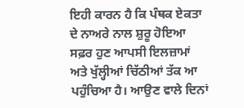ਇਹੀ ਕਾਰਨ ਹੈ ਕਿ ਪੰਥਕ ਏਕਤਾ ਦੇ ਨਾਅਰੇ ਨਾਲ ਸ਼ੁਰੂ ਹੋਇਆ ਸਫ਼ਰ ਹੁਣ ਆਪਸੀ ਇਲਜ਼ਾਮਾਂ ਅਤੇ ਖੁੱਲ੍ਹੀਆਂ ਚਿੱਠੀਆਂ ਤੱਕ ਆ ਪਹੁੰਚਿਆ ਹੈ। ਆਉਣ ਵਾਲੇ ਦਿਨਾਂ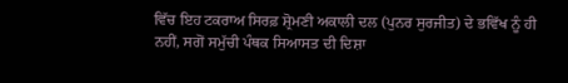ਵਿੱਚ ਇਹ ਟਕਰਾਅ ਸਿਰਫ਼ ਸ਼੍ਰੋਮਣੀ ਅਕਾਲੀ ਦਲ (ਪੁਨਰ ਸੁਰਜੀਤ) ਦੇ ਭਵਿੱਖ ਨੂੰ ਹੀ ਨਹੀਂ, ਸਗੋਂ ਸਮੁੱਚੀ ਪੰਥਕ ਸਿਆਸਤ ਦੀ ਦਿਸ਼ਾ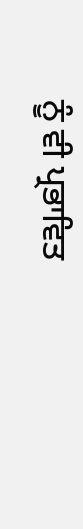ਨੂੰ ਵੀ ਪ੍ਰਭਾਵਿਤ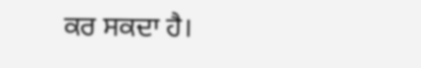ਕਰ ਸਕਦਾ ਹੈ।